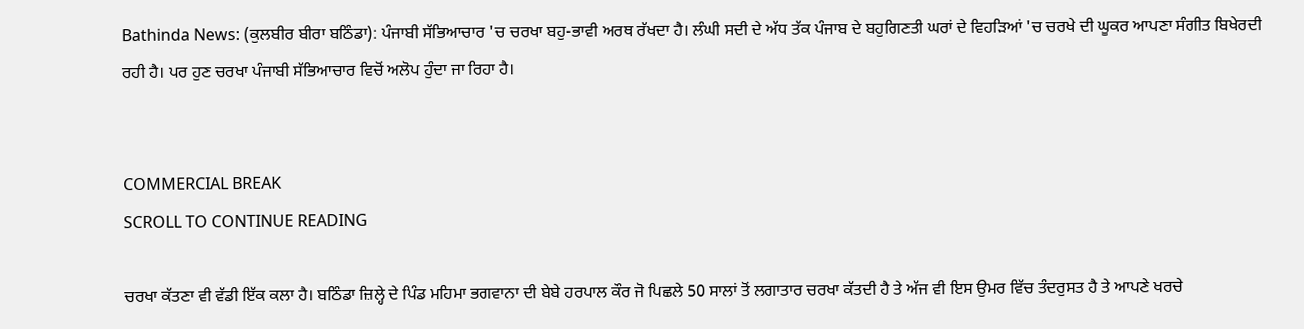Bathinda News: (ਕੁਲਬੀਰ ਬੀਰਾ ਬਠਿੰਡਾ): ਪੰਜਾਬੀ ਸੱਭਿਆਚਾਰ 'ਚ ਚਰਖਾ ਬਹੁ-ਭਾਵੀ ਅਰਥ ਰੱਖਦਾ ਹੈ। ਲੰਘੀ ਸਦੀ ਦੇ ਅੱਧ ਤੱਕ ਪੰਜਾਬ ਦੇ ਬਹੁਗਿਣਤੀ ਘਰਾਂ ਦੇ ਵਿਹੜਿਆਂ 'ਚ ਚਰਖੇ ਦੀ ਘੂਕਰ ਆਪਣਾ ਸੰਗੀਤ ਬਿਖੇਰਦੀ ਰਹੀ ਹੈ। ਪਰ ਹੁਣ ਚਰਖਾ ਪੰਜਾਬੀ ਸੱਭਿਆਚਾਰ ਵਿਚੋਂ ਅਲੋਪ ਹੁੰਦਾ ਜਾ ਰਿਹਾ ਹੈ।


COMMERCIAL BREAK
SCROLL TO CONTINUE READING

ਚਰਖਾ ਕੱਤਣਾ ਵੀ ਵੱਡੀ ਇੱਕ ਕਲਾ ਹੈ। ਬਠਿੰਡਾ ਜ਼ਿਲ੍ਹੇ ਦੇ ਪਿੰਡ ਮਹਿਮਾ ਭਗਵਾਨਾ ਦੀ ਬੇਬੇ ਹਰਪਾਲ ਕੌਰ ਜੋ ਪਿਛਲੇ 50 ਸਾਲਾਂ ਤੋਂ ਲਗਾਤਾਰ ਚਰਖਾ ਕੱਤਦੀ ਹੈ ਤੇ ਅੱਜ ਵੀ ਇਸ ਉਮਰ ਵਿੱਚ ਤੰਦਰੁਸਤ ਹੈ ਤੇ ਆਪਣੇ ਖਰਚੇ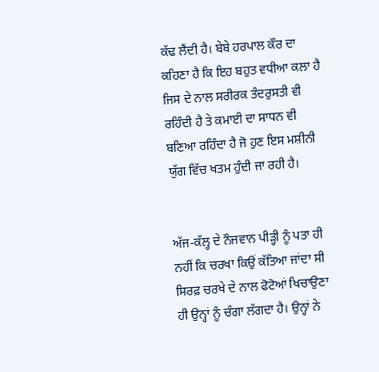ਕੱਢ ਲੈਂਦੀ ਹੈ। ਬੇਬੇ ਹਰਪਾਲ ਕੌਰ ਦਾ ਕਹਿਣਾ ਹੈ ਕਿ ਇਹ ਬਹੁਤ ਵਧੀਆ ਕਲਾ ਹੈ ਜਿਸ ਦੇ ਨਾਲ ਸਰੀਰਕ ਤੰਦਰੁਸਤੀ ਵੀ ਰਹਿੰਦੀ ਹੈ ਤੇ ਕਮਾਈ ਦਾ ਸਾਧਨ ਵੀ ਬਣਿਆ ਰਹਿੰਦਾ ਹੈ ਜੋ ਹੁਣ ਇਸ ਮਸ਼ੀਨੀ ਯੁੱਗ ਵਿੱਚ ਖਤਮ ਹੁੰਦੀ ਜਾ ਰਹੀ ਹੈ।


ਅੱਜ-ਕੱਲ੍ਹ ਦੇ ਨੌਜਵਾਨ ਪੀੜ੍ਹੀ ਨੂੰ ਪਤਾ ਹੀ ਨਹੀਂ ਕਿ ਚਰਖਾ ਕਿਉਂ ਕੱਤਿਆ ਜਾਂਦਾ ਸੀ ਸਿਰਫ਼ ਚਰਖੇ ਦੇ ਨਾਲ ਫੋਟੋਆਂ ਖਿਚਾਉਣਾ ਹੀ ਉਨ੍ਹਾਂ ਨੂੰ ਚੰਗਾ ਲੱਗਦਾ ਹੈ। ਉਨ੍ਹਾਂ ਨੇ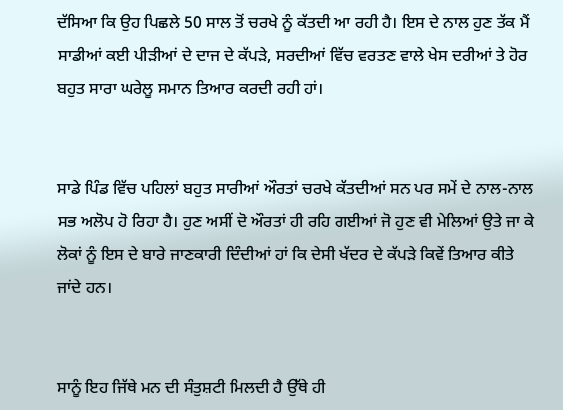ਦੱਸਿਆ ਕਿ ਉਹ ਪਿਛਲੇ 50 ਸਾਲ ਤੋਂ ਚਰਖੇ ਨੂੰ ਕੱਤਦੀ ਆ ਰਹੀ ਹੈ। ਇਸ ਦੇ ਨਾਲ ਹੁਣ ਤੱਕ ਮੈਂ ਸਾਡੀਆਂ ਕਈ ਪੀੜੀਆਂ ਦੇ ਦਾਜ ਦੇ ਕੱਪੜੇ, ਸਰਦੀਆਂ ਵਿੱਚ ਵਰਤਣ ਵਾਲੇ ਖੇਸ ਦਰੀਆਂ ਤੇ ਹੋਰ ਬਹੁਤ ਸਾਰਾ ਘਰੇਲੂ ਸਮਾਨ ਤਿਆਰ ਕਰਦੀ ਰਹੀ ਹਾਂ।


ਸਾਡੇ ਪਿੰਡ ਵਿੱਚ ਪਹਿਲਾਂ ਬਹੁਤ ਸਾਰੀਆਂ ਔਰਤਾਂ ਚਰਖੇ ਕੱਤਦੀਆਂ ਸਨ ਪਰ ਸਮੇਂ ਦੇ ਨਾਲ-ਨਾਲ ਸਭ ਅਲੋਪ ਹੋ ਰਿਹਾ ਹੈ। ਹੁਣ ਅਸੀਂ ਦੋ ਔਰਤਾਂ ਹੀ ਰਹਿ ਗਈਆਂ ਜੋ ਹੁਣ ਵੀ ਮੇਲਿਆਂ ਉਤੇ ਜਾ ਕੇ ਲੋਕਾਂ ਨੂੰ ਇਸ ਦੇ ਬਾਰੇ ਜਾਣਕਾਰੀ ਦਿੰਦੀਆਂ ਹਾਂ ਕਿ ਦੇਸੀ ਖੱਦਰ ਦੇ ਕੱਪੜੇ ਕਿਵੇਂ ਤਿਆਰ ਕੀਤੇ ਜਾਂਦੇ ਹਨ।


ਸਾਨੂੰ ਇਹ ਜਿੱਥੇ ਮਨ ਦੀ ਸੰਤੁਸ਼ਟੀ ਮਿਲਦੀ ਹੈ ਉੱਥੇ ਹੀ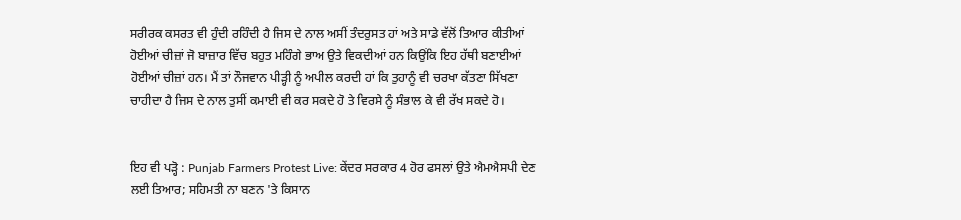ਸਰੀਰਕ ਕਸਰਤ ਵੀ ਹੁੰਦੀ ਰਹਿੰਦੀ ਹੈ ਜਿਸ ਦੇ ਨਾਲ ਅਸੀਂ ਤੰਦਰੁਸਤ ਹਾਂ ਅਤੇ ਸਾਡੇ ਵੱਲੋਂ ਤਿਆਰ ਕੀਤੀਆਂ ਹੋਈਆਂ ਚੀਜ਼ਾਂ ਜੋ ਬਾਜ਼ਾਰ ਵਿੱਚ ਬਹੁਤ ਮਹਿੰਗੇ ਭਾਅ ਉਤੇ ਵਿਕਦੀਆਂ ਹਨ ਕਿਉਂਕਿ ਇਹ ਹੱਥੀ ਬਣਾਈਆਂ ਹੋਈਆਂ ਚੀਜ਼ਾਂ ਹਨ। ਮੈਂ ਤਾਂ ਨੌਜਵਾਨ ਪੀੜ੍ਹੀ ਨੂੰ ਅਪੀਲ ਕਰਦੀ ਹਾਂ ਕਿ ਤੁਹਾਨੂੰ ਵੀ ਚਰਖਾ ਕੱਤਣਾ ਸਿੱਖਣਾ ਚਾਹੀਦਾ ਹੈ ਜਿਸ ਦੇ ਨਾਲ ਤੁਸੀਂ ਕਮਾਈ ਵੀ ਕਰ ਸਕਦੇ ਹੋ ਤੇ ਵਿਰਸੇ ਨੂੰ ਸੰਭਾਲ ਕੇ ਵੀ ਰੱਖ ਸਕਦੇ ਹੋ।


ਇਹ ਵੀ ਪੜ੍ਹੋ : Punjab Farmers Protest Live: ਕੇਂਦਰ ਸਰਕਾਰ 4 ਹੋਰ ਫਸਲਾਂ ਉਤੇ ਐਮਐਸਪੀ ਦੇਣ ਲਈ ਤਿਆਰ; ਸਹਿਮਤੀ ਨਾ ਬਣਨ 'ਤੇ ਕਿਸਾਨ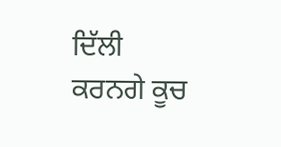ਦਿੱਲੀ ਕਰਨਗੇ ਕੂਚ